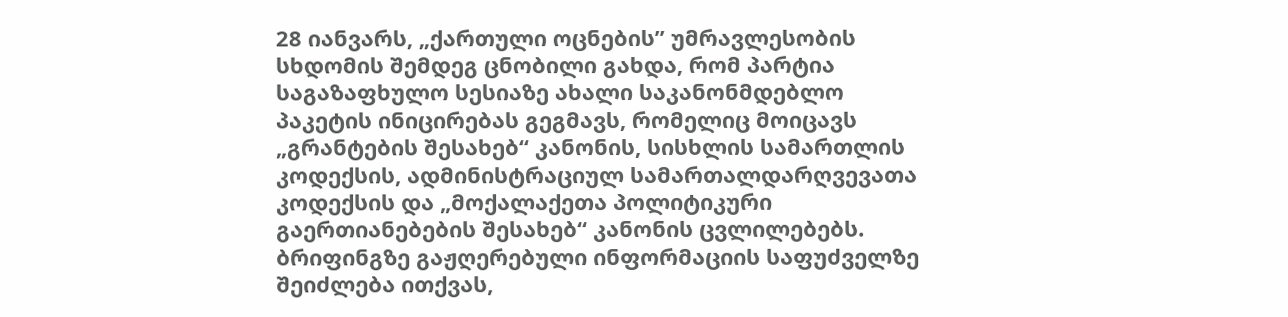28 იანვარს, „ქართული ოცნების” უმრავლესობის სხდომის შემდეგ ცნობილი გახდა, რომ პარტია საგაზაფხულო სესიაზე ახალი საკანონმდებლო პაკეტის ინიცირებას გეგმავს, რომელიც მოიცავს „გრანტების შესახებ“ კანონის, სისხლის სამართლის კოდექსის, ადმინისტრაციულ სამართალდარღვევათა კოდექსის და „მოქალაქეთა პოლიტიკური გაერთიანებების შესახებ“ კანონის ცვლილებებს.
ბრიფინგზე გაჟღერებული ინფორმაციის საფუძველზე შეიძლება ითქვას,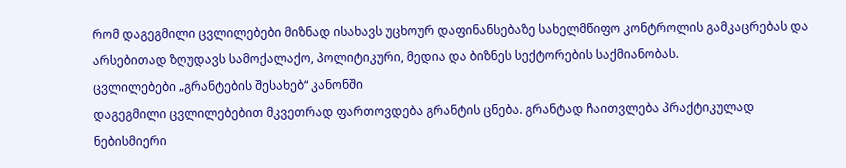რომ დაგეგმილი ცვლილებები მიზნად ისახავს უცხოურ დაფინანსებაზე სახელმწიფო კონტროლის გამკაცრებას და არსებითად ზღუდავს სამოქალაქო, პოლიტიკური, მედია და ბიზნეს სექტორების საქმიანობას.
ცვლილებები „გრანტების შესახებ“ კანონში
დაგეგმილი ცვლილებებით მკვეთრად ფართოვდება გრანტის ცნება. გრანტად ჩაითვლება პრაქტიკულად ნებისმიერი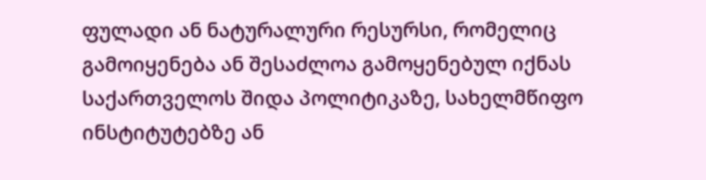ფულადი ან ნატურალური რესურსი, რომელიც გამოიყენება ან შესაძლოა გამოყენებულ იქნას საქართველოს შიდა პოლიტიკაზე, სახელმწიფო ინსტიტუტებზე ან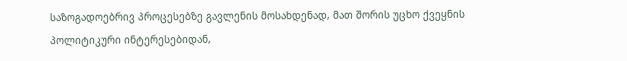საზოგადოებრივ პროცესებზე გავლენის მოსახდენად, მათ შორის უცხო ქვეყნის პოლიტიკური ინტერესებიდან,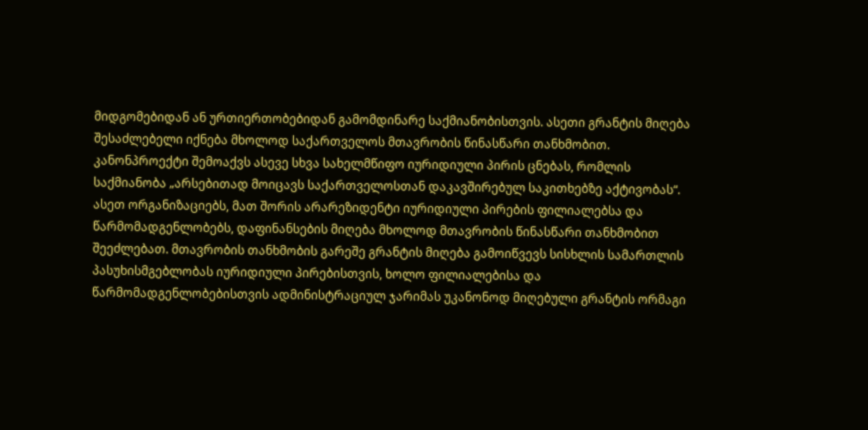მიდგომებიდან ან ურთიერთობებიდან გამომდინარე საქმიანობისთვის. ასეთი გრანტის მიღება შესაძლებელი იქნება მხოლოდ საქართველოს მთავრობის წინასწარი თანხმობით.
კანონპროექტი შემოაქვს ასევე სხვა სახელმწიფო იურიდიული პირის ცნებას, რომლის საქმიანობა „არსებითად მოიცავს საქართველოსთან დაკავშირებულ საკითხებზე აქტივობას“. ასეთ ორგანიზაციებს, მათ შორის არარეზიდენტი იურიდიული პირების ფილიალებსა და წარმომადგენლობებს, დაფინანსების მიღება მხოლოდ მთავრობის წინასწარი თანხმობით შეეძლებათ. მთავრობის თანხმობის გარეშე გრანტის მიღება გამოიწვევს სისხლის სამართლის პასუხისმგებლობას იურიდიული პირებისთვის, ხოლო ფილიალებისა და წარმომადგენლობებისთვის ადმინისტრაციულ ჯარიმას უკანონოდ მიღებული გრანტის ორმაგი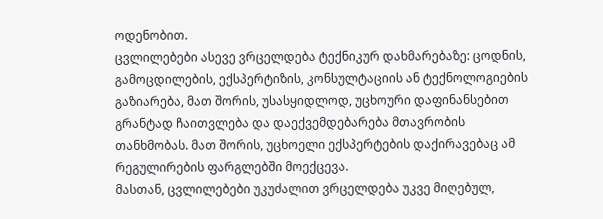ოდენობით.
ცვლილებები ასევე ვრცელდება ტექნიკურ დახმარებაზე: ცოდნის, გამოცდილების, ექსპერტიზის, კონსულტაციის ან ტექნოლოგიების გაზიარება, მათ შორის, უსასყიდლოდ, უცხოური დაფინანსებით გრანტად ჩაითვლება და დაექვემდებარება მთავრობის თანხმობას. მათ შორის, უცხოელი ექსპერტების დაქირავებაც ამ რეგულირების ფარგლებში მოექცევა.
მასთან, ცვლილებები უკუძალით ვრცელდება უკვე მიღებულ,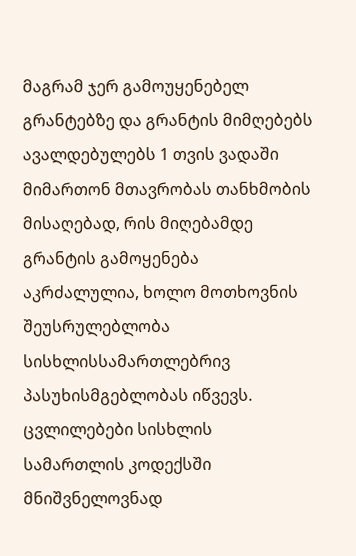მაგრამ ჯერ გამოუყენებელ გრანტებზე და გრანტის მიმღებებს ავალდებულებს 1 თვის ვადაში მიმართონ მთავრობას თანხმობის მისაღებად, რის მიღებამდე გრანტის გამოყენება აკრძალულია, ხოლო მოთხოვნის შეუსრულებლობა სისხლისსამართლებრივ პასუხისმგებლობას იწვევს.
ცვლილებები სისხლის სამართლის კოდექსში
მნიშვნელოვნად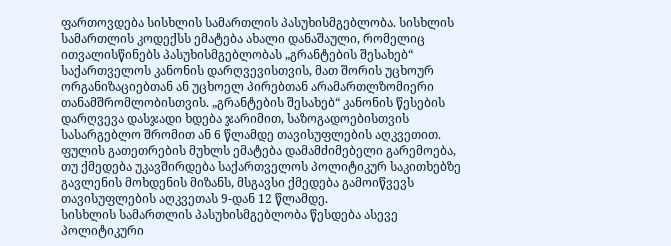ფართოვდება სისხლის სამართლის პასუხისმგებლობა. სისხლის სამართლის კოდექსს ემატება ახალი დანაშაული, რომელიც ითვალისწინებს პასუხისმგებლობას „გრანტების შესახებ“ საქართველოს კანონის დარღვევისთვის, მათ შორის უცხოურ ორგანიზაციებთან ან უცხოელ პირებთან არამართლზომიერი თანამშრომლობისთვის. „გრანტების შესახებ“ კანონის წესების დარღვევა დასჯადი ხდება ჯარიმით, საზოგადოებისთვის სასარგებლო შრომით ან 6 წლამდე თავისუფლების აღკვეთით.
ფულის გათეთრების მუხლს ემატება დამამძიმებელი გარემოება, თუ ქმედება უკავშირდება საქართველოს პოლიტიკურ საკითხებზე გავლენის მოხდენის მიზანს, მსგავსი ქმედება გამოიწვევს თავისუფლების აღკვეთას 9-დან 12 წლამდე.
სისხლის სამართლის პასუხისმგებლობა წესდება ასევე პოლიტიკური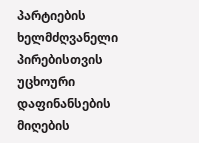პარტიების ხელმძღვანელი პირებისთვის უცხოური დაფინანსების მიღების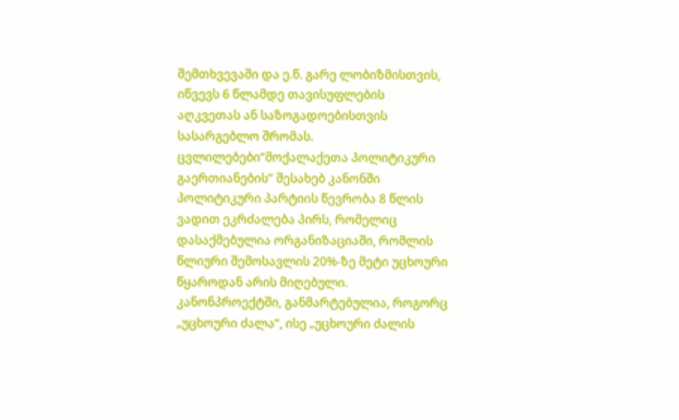შემთხვევაში და ე.წ. გარე ლობიზმისთვის, იწვევს 6 წლამდე თავისუფლების აღკვეთას ან საზოგადოებისთვის სასარგებლო შრომას.
ცვლილებები“მოქალაქეთა პოლიტიკური გაერთიანების” შესახებ კანონში
პოლიტიკური პარტიის წევრობა 8 წლის ვადით ეკრძალება პირს, რომელიც დასაქმებულია ორგანიზაციაში, რომლის წლიური შემოსავლის 20%-ზე მეტი უცხოური წყაროდან არის მიღებული. კანონპროექტში, განმარტებულია, როგორც „უცხოური ძალა“, ისე „უცხოური ძალის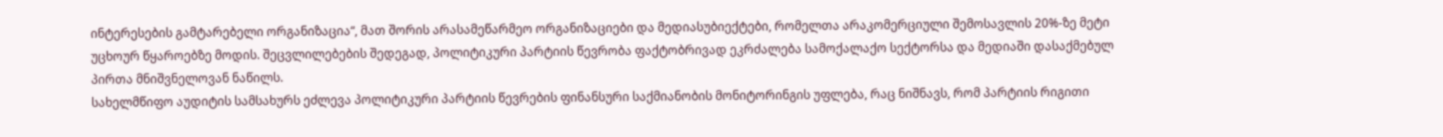ინტერესების გამტარებელი ორგანიზაცია“, მათ შორის არასამეწარმეო ორგანიზაციები და მედიასუბიექტები, რომელთა არაკომერციული შემოსავლის 20%-ზე მეტი უცხოურ წყაროებზე მოდის. შეცვლილებების შედეგად, პოლიტიკური პარტიის წევრობა ფაქტობრივად ეკრძალება სამოქალაქო სექტორსა და მედიაში დასაქმებულ პირთა მნიშვნელოვან ნაწილს.
სახელმწიფო აუდიტის სამსახურს ეძლევა პოლიტიკური პარტიის წევრების ფინანსური საქმიანობის მონიტორინგის უფლება, რაც ნიშნავს, რომ პარტიის რიგითი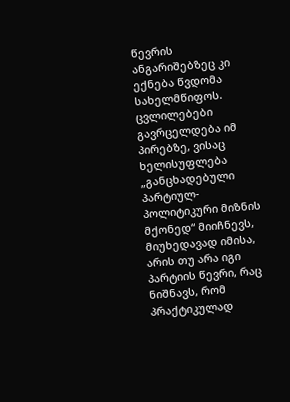წევრის ანგარიშებზეც კი ექნება წვდომა სახელმწიფოს. ცვლილებები გავრცელდება იმ პირებზე, ვისაც ხელისუფლება „განცხადებული პარტიულ-პოლიტიკური მიზნის მქონედ“ მიიჩნევს, მიუხედავად იმისა, არის თუ არა იგი პარტიის წევრი, რაც ნიშნავს, რომ პრაქტიკულად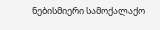ნებისმიერი სამოქალაქო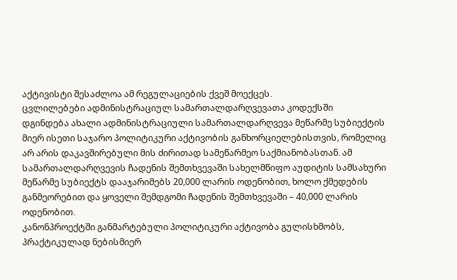აქტივისტი შესაძლოა ამ რეგულაციების ქვეშ მოექცეს.
ცვლილებები ადმინისტრაციულ სამართალდარღვევათა კოდექსში
დგინდება ახალი ადმინისტრაციული სამართალდარღვევა მეწარმე სუბიექტის მიერ ისეთი საჯარო პოლიტიკური აქტივობის განხორციელებისთვის, რომელიც არ არის დაკავშირებული მის ძირითად სამეწარმეო საქმიანობასთან. ამ სამართალდარღვევის ჩადენის შემთხვევაში სახელმწიფო აუდიტის სამსახური მეწარმე სუბიექტს დააჯარიმებს 20,000 ლარის ოდენობით, ხოლო ქმედების განმეორებით და ყოველი შემდგომი ჩადენის შემთხვევაში – 40,000 ლარის ოდენობით.
კანონპროექტში განმარტებული პოლიტიკური აქტივობა გულისხმობს, პრაქტიკულად ნებისმიერ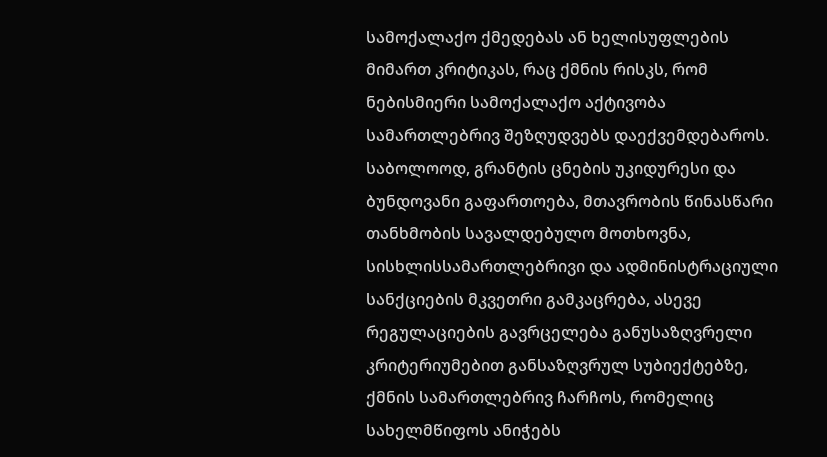სამოქალაქო ქმედებას ან ხელისუფლების მიმართ კრიტიკას, რაც ქმნის რისკს, რომ ნებისმიერი სამოქალაქო აქტივობა სამართლებრივ შეზღუდვებს დაექვემდებაროს.
საბოლოოდ, გრანტის ცნების უკიდურესი და ბუნდოვანი გაფართოება, მთავრობის წინასწარი თანხმობის სავალდებულო მოთხოვნა, სისხლისსამართლებრივი და ადმინისტრაციული სანქციების მკვეთრი გამკაცრება, ასევე რეგულაციების გავრცელება განუსაზღვრელი კრიტერიუმებით განსაზღვრულ სუბიექტებზე, ქმნის სამართლებრივ ჩარჩოს, რომელიც სახელმწიფოს ანიჭებს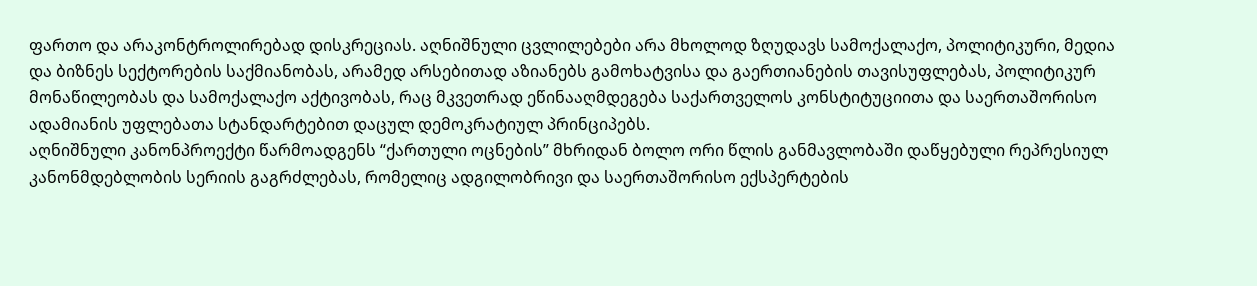ფართო და არაკონტროლირებად დისკრეციას. აღნიშნული ცვლილებები არა მხოლოდ ზღუდავს სამოქალაქო, პოლიტიკური, მედია და ბიზნეს სექტორების საქმიანობას, არამედ არსებითად აზიანებს გამოხატვისა და გაერთიანების თავისუფლებას, პოლიტიკურ მონაწილეობას და სამოქალაქო აქტივობას, რაც მკვეთრად ეწინააღმდეგება საქართველოს კონსტიტუციითა და საერთაშორისო ადამიანის უფლებათა სტანდარტებით დაცულ დემოკრატიულ პრინციპებს.
აღნიშნული კანონპროექტი წარმოადგენს “ქართული ოცნების” მხრიდან ბოლო ორი წლის განმავლობაში დაწყებული რეპრესიულ კანონმდებლობის სერიის გაგრძლებას, რომელიც ადგილობრივი და საერთაშორისო ექსპერტების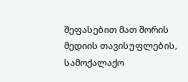შეფასებით მათ შორის მედიის თავისუფლების, სამოქალაქო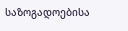საზოგადოებისა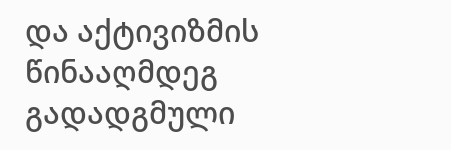და აქტივიზმის წინააღმდეგ გადადგმული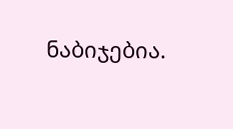ნაბიჯებია.